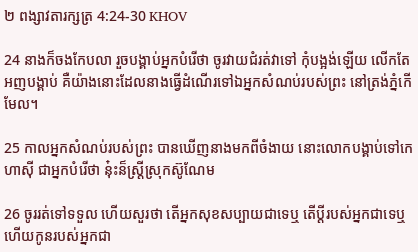២ ពង្សាវតារក្សត្រ 4:24-30 KHOV

24 នាងក៏ចងកែបលា រួចបង្គាប់អ្នកបំរើថា ចូរវាយជំរត់វាទៅ កុំបង្អង់ឡើយ លើកតែអញបង្គាប់ គឺយ៉ាងនោះដែលនាងធ្វើដំណើរទៅឯអ្នកសំណប់របស់ព្រះ នៅត្រង់ភ្នំកើមែល។

25 កាលអ្នកសំណប់របស់ព្រះ បានឃើញនាងមកពីចំងាយ នោះលោកបង្គាប់ទៅកេហាស៊ី ជាអ្នកបំរើថា នុ៎ះន៏ស្ត្រីស្រុកស៊ូណែម

26 ចូររត់ទៅទទួល ហើយសួរថា តើអ្នកសុខសប្បាយជាទេឬ តើប្ដីរបស់អ្នកជាទេឬ ហើយកូនរបស់អ្នកជា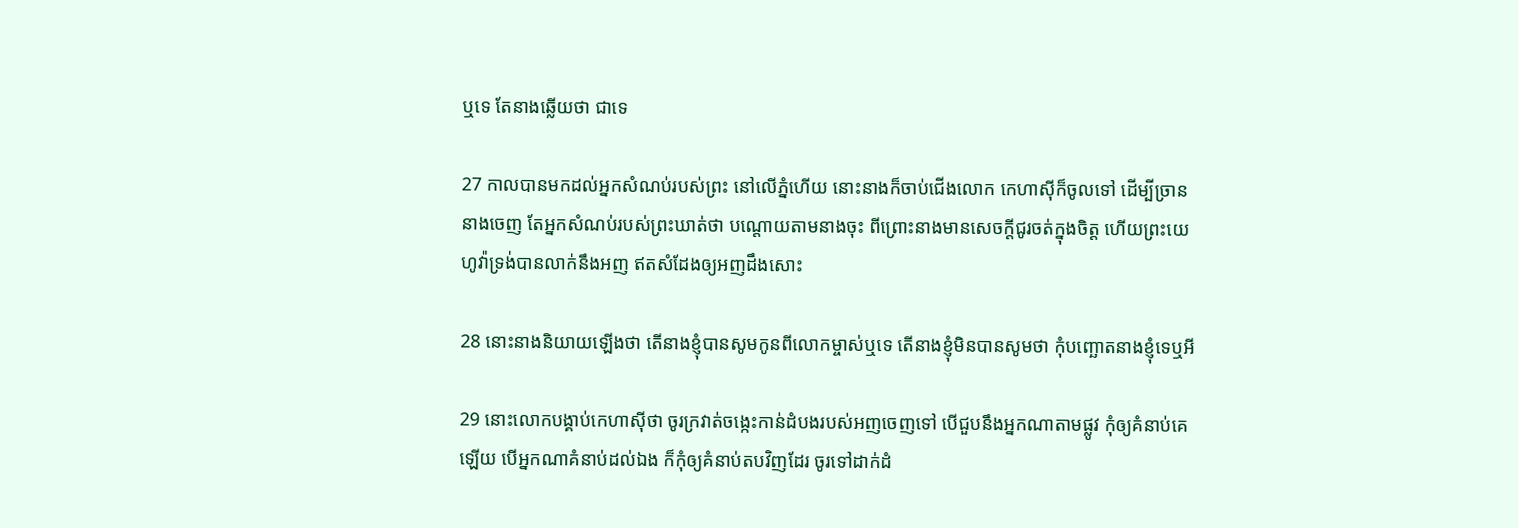ឬទេ តែនាងឆ្លើយថា ជាទេ

27 កាលបានមកដល់អ្នកសំណប់របស់ព្រះ នៅលើភ្នំហើយ នោះនាងក៏ចាប់ជើងលោក កេហាស៊ីក៏ចូលទៅ ដើម្បីច្រាននាងចេញ តែអ្នកសំណប់របស់ព្រះឃាត់ថា បណ្តោយតាមនាងចុះ ពីព្រោះនាងមានសេចក្តីជូរចត់ក្នុងចិត្ត ហើយព្រះ‌យេហូវ៉ាទ្រង់បានលាក់នឹងអញ ឥតសំដែងឲ្យអញដឹងសោះ

28 នោះនាងនិយាយឡើងថា តើនាងខ្ញុំបានសូមកូនពីលោកម្ចាស់ឬទេ តើនាងខ្ញុំមិនបានសូមថា កុំបញ្ឆោតនាងខ្ញុំទេឬអី

29 នោះលោកបង្គាប់កេហាស៊ីថា ចូរក្រវាត់ចង្កេះកាន់ដំបងរបស់អញចេញទៅ បើជួបនឹងអ្នកណាតាមផ្លូវ កុំឲ្យគំនាប់គេឡើយ បើអ្នកណាគំនាប់ដល់ឯង ក៏កុំឲ្យគំនាប់តបវិញដែរ ចូរទៅដាក់ដំ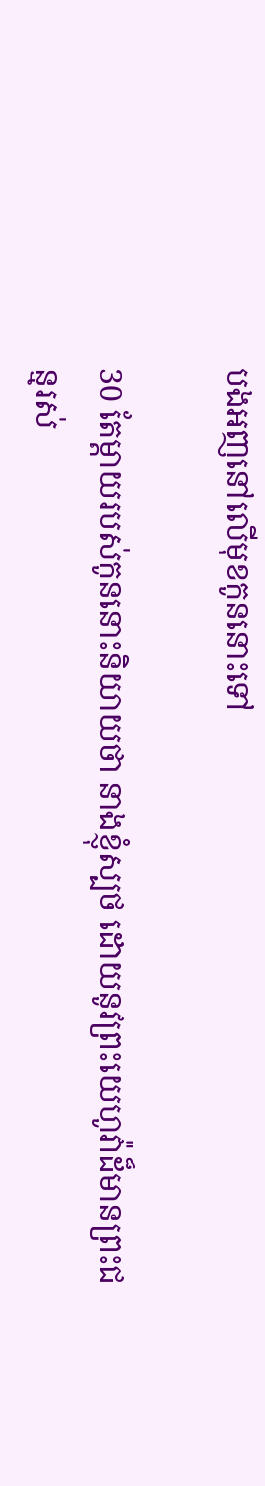បងអញនៅលើមុខកូននោះទៅ

30 តែម្តាយរបស់កូននោះនិយាយថា នាងខ្ញុំស្បថ ដោយនូវព្រះ‌យេហូវ៉ាដ៏មានព្រះ‌ជន្មរស់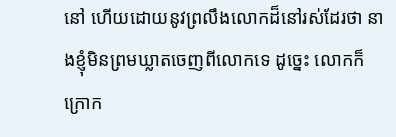នៅ ហើយដោយនូវព្រលឹងលោកដ៏នៅរស់ដែរថា នាងខ្ញុំមិនព្រមឃ្លាតចេញពីលោកទេ ដូច្នេះ លោកក៏ក្រោក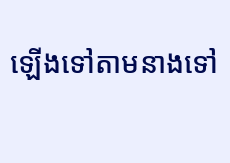ឡើងទៅតាមនាងទៅ